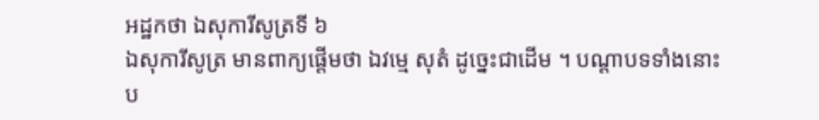អដ្ឋកថា ឯសុការីសូត្រទី ៦
ឯសុការីសូត្រ មានពាក្យផ្តើមថា ឯវម្មេ សុតំ ដូច្នេះជាដើម ។ បណ្តាបទទាំងនោះ ប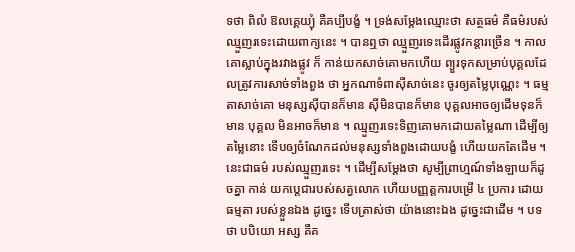ទថា ពិលំ ឱលគ្គេយ្យុំ គឺគប្បីបង្ខំ ។ ទ្រង់សម្តែងឈ្មោះថា សត្ថធម៌ គឺធម៌របស់ឈ្មួញរទេះដោយពាក្យនេះ ។ បានឮថា ឈ្មួញរទេះដើរផ្លូវកន្តារច្រើន ។ កាលគោស្លាប់ក្នុងរវាងផ្លូវ ក៏ កាន់យកសាច់គោមកហើយ ព្យួរទុកសម្រាប់បុគ្គលដែលត្រូវការសាច់ទាំងពួង ថា អ្នកណាទំពាស៊ីសាច់នេះ ចូរឲ្យតម្លៃបុណ្ណេះ ។ ធម្មតាសាច់គោ មនុស្សស៊ីបានក៏មាន ស៊ីមិនបានក៏មាន បុគ្គលអាចឲ្យដើមទុនក៏មាន បុគ្គល មិនអាចក៏មាន ។ ឈ្មួញរទេះទិញគោមកដោយតម្លៃណា ដើម្បីឲ្យតម្លៃនោះ ទើបឲ្យចំណែកដល់មនុស្សទាំងពួងដោយបង្ខំ ហើយយកតែដើម ។ នេះជាធម៌ របស់ឈ្មួញរទេះ ។ ដើម្បីសម្តែងថា សូម្បីព្រាហ្មណ៍ទាំងឡាយក៏ដូចគ្នា កាន់ យកប្តេជារបស់សត្វលោក ហើយបញ្ញត្តការបម្រើ ៤ ប្រការ ដោយធម្មតា របស់ខ្លួនឯង ដូច្នេះ ទើបត្រាស់ថា យ៉ាងនោះឯង ដូច្នេះជាដើម ។ បទថា បបិយោ អស្ស គឺគ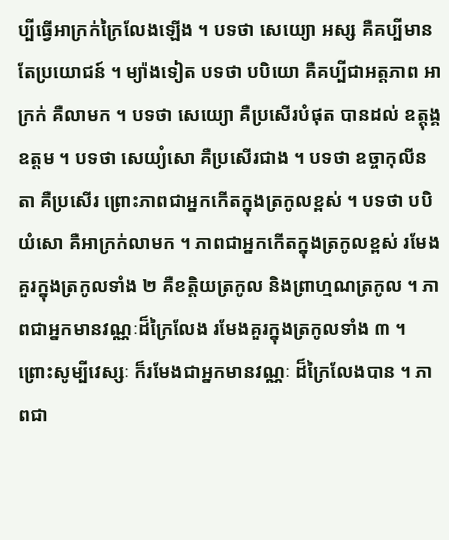ប្បីធ្វើអាក្រក់ក្រៃលែងឡើង ។ បទថា សេយ្យោ អស្ស គឺគប្បីមានតែប្រយោជន៍ ។ ម្យ៉ាងទៀត បទថា បបិយោ គឺគប្បីជាអត្តភាព អាក្រក់ គឺលាមក ។ បទថា សេយ្យោ គឺប្រសើរបំផុត បានដល់ ឧត្តុង្គ ឧត្តម ។ បទថា សេយ្យំសោ គឺប្រសើរជាង ។ បទថា ឧច្ចាកុលីនតា គឺប្រសើរ ព្រោះភាពជាអ្នកកើតក្នុងត្រកូលខ្ពស់ ។ បទថា បបិយំសោ គឺអាក្រក់លាមក ។ ភាពជាអ្នកកើតក្នុងត្រកូលខ្ពស់ រមែងគួរក្នុងត្រកូលទាំង ២ គឺខត្តិយត្រកូល និងព្រាហ្មណត្រកូល ។ ភាពជាអ្នកមានវណ្ណៈដ៏ក្រៃលែង រមែងគួរក្នុងត្រកូលទាំង ៣ ។ ព្រោះសូម្បីវេស្សៈ ក៏រមែងជាអ្នកមានវណ្ណៈ ដ៏ក្រៃលែងបាន ។ ភាពជា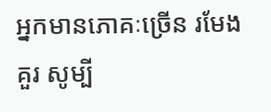អ្នកមានភោគៈច្រើន រមែងគួរ សូម្បី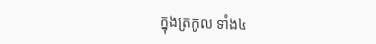ក្នុងត្រកូល ទាំង៤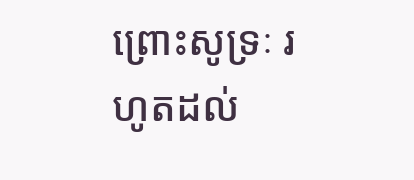ព្រោះសូទ្រៈ រហូតដល់